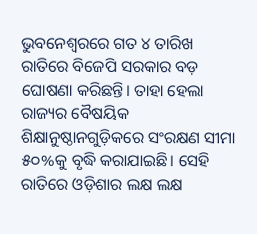ଭୁବନେଶ୍ୱରରେ ଗତ ୪ ତାରିଖ ରାତିରେ ବିଜେପି ସରକାର ବଡ଼ ଘୋଷଣା କରିଛନ୍ତି। ତାହା ହେଲା ରାଜ୍ୟର ବୈଷୟିକ ଶିକ୍ଷାନୁଷ୍ଠାନଗୁଡ଼ିକରେ ସଂରକ୍ଷଣ ସୀମା ୫୦%କୁ ବୃଦ୍ଧି କରାଯାଇଛି। ସେହି ରାତିରେ ଓଡ଼ିଶାର ଲକ୍ଷ ଲକ୍ଷ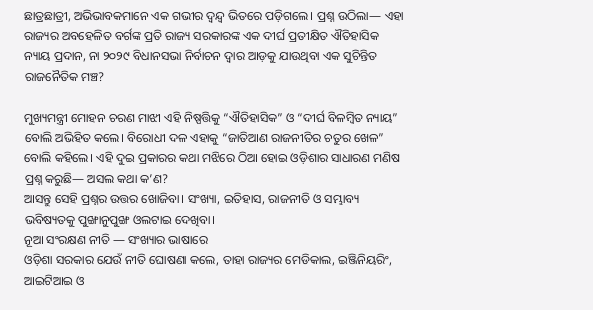ଛାତ୍ରଛାତ୍ରୀ, ଅଭିଭାବକମାନେ ଏକ ଗଭୀର ଦ୍ୱନ୍ଦ୍ୱ ଭିତରେ ପଡ଼ିଗଲେ। ପ୍ରଶ୍ନ ଉଠିଲା— ଏହା ରାଜ୍ୟର ଅବହେଳିତ ବର୍ଗଙ୍କ ପ୍ରତି ରାଜ୍ୟ ସରକାରଙ୍କ ଏକ ଦୀର୍ଘ ପ୍ରତୀକ୍ଷିତ ଐତିହାସିକ ନ୍ୟାୟ ପ୍ରଦାନ, ନା ୨୦୨୯ ବିଧାନସଭା ନିର୍ବାଚନ ଦ୍ୱାର ଆଡ଼କୁ ଯାଉଥିବା ଏକ ସୁଚିନ୍ତିତ ରାଜନୈତିକ ମଞ୍ଚ?

ମୁଖ୍ୟମନ୍ତ୍ରୀ ମୋହନ ଚରଣ ମାଝୀ ଏହି ନିଷ୍ପତ୍ତିକୁ “ଐତିହାସିକ” ଓ “ଦୀର୍ଘ ବିଳମ୍ବିତ ନ୍ୟାୟ” ବୋଲି ଅଭିହିତ କଲେ। ବିରୋଧୀ ଦଳ ଏହାକୁ “ଜାତିଆଣ ରାଜନୀତିର ଚତୁର ଖେଳ” ବୋଲି କହିଲେ। ଏହି ଦୁଇ ପ୍ରକାରର କଥା ମଝିରେ ଠିଆ ହୋଇ ଓଡ଼ିଶାର ସାଧାରଣ ମଣିଷ ପ୍ରଶ୍ନ କରୁଛି— ଅସଲ କଥା କ’ଣ?
ଆସନ୍ତୁ ସେହି ପ୍ରଶ୍ନର ଉତ୍ତର ଖୋଜିବା। ସଂଖ୍ୟା, ଇତିହାସ, ରାଜନୀତି ଓ ସମ୍ଭାବ୍ୟ ଭବିଷ୍ୟତକୁ ପୁଙ୍ଖାନୁପୁଙ୍ଖ ଓଲଟାଇ ଦେଖିବା।
ନୂଆ ସଂରକ୍ଷଣ ନୀତି — ସଂଖ୍ୟାର ଭାଷାରେ
ଓଡ଼ିଶା ସରକାର ଯେଉଁ ନୀତି ଘୋଷଣା କଲେ, ତାହା ରାଜ୍ୟର ମେଡିକାଲ, ଇଞ୍ଜିନିୟରିଂ, ଆଇଟିଆଇ ଓ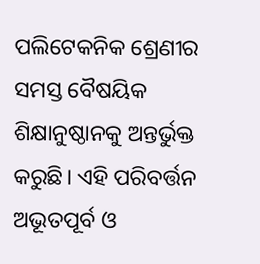ପଲିଟେକନିକ ଶ୍ରେଣୀର ସମସ୍ତ ବୈଷୟିକ ଶିକ୍ଷାନୁଷ୍ଠାନକୁ ଅନ୍ତର୍ଭୁକ୍ତ କରୁଛି। ଏହି ପରିବର୍ତ୍ତନ ଅଭୂତପୂର୍ବ ଓ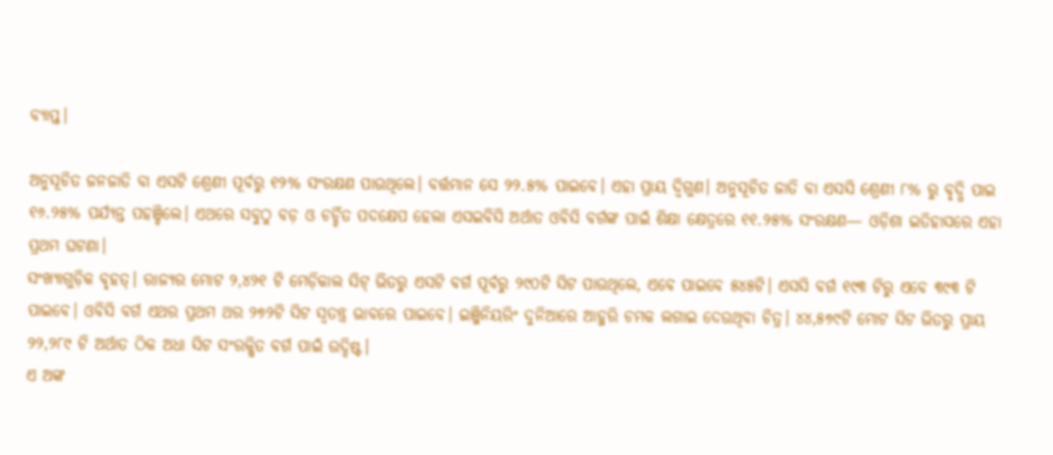ବ୍ୟାପ୍ତ।

ଅନୁସୂଚିତ ଜନଜାତି ବା ଏସଟି ଶ୍ରେଣୀ ପୂର୍ବରୁ ୧୨% ସଂରକ୍ଷଣ ପାଉଥିଲେ। ବର୍ତ୍ତମାନ ସେ ୨୨.୫% ପାଇବେ। ଏହା ପ୍ରାୟ ଦ୍ୱିଗୁଣ। ଅନୁସୂଚିତ ଜାତି ବା ଏସସି ଶ୍ରେଣୀ ୮% ରୁ ବୃଦ୍ଧି ପାଇ ୧୬.୨୫% ପର୍ଯ୍ୟନ୍ତ ପହଞ୍ଚିଲେ। ଏଥରେ ସବୁଠୁ ବଡ଼ ଓ ଚର୍ଚ୍ଚିତ ପଦକ୍ଷେପ ହେଲା ଏସଇବିସି ଅର୍ଥାତ ଓବିସି ବର୍ଗଙ୍କ ପାଇଁ ଶିକ୍ଷା କ୍ଷେତ୍ରରେ ୧୧.୨୫% ସଂରକ୍ଷଣ— ଓଡ଼ିଶା ଇତିହାସରେ ଏହା ପ୍ରଥମ ଘଟଣା।
ସଂଖ୍ୟାଗୁଡ଼ିକ ବୃହତ୍। ରାଜ୍ୟର ମୋଟ ୨,୪୨୧ ଟି ମେଡ଼ିକାଲ ସିଟ୍ ଭିତରୁ ଏସଟି ବର୍ଗ ପୂର୍ବରୁ ୨୯୦ଟି ସିଟ ପାଉଥିଲେ, ଏବେ ପାଇବେ ୫୪୫ଟି। ଏସସି ବର୍ଗ ୧୯୩ ଟିରୁ ଏବେ ୩୯୩ ଟି ପାଇବେ। ଓବିସି ବର୍ଗ ଏଥର ପ୍ରଥମ ଥର ୨୭୨ଟି ସିଟ ସ୍ୱତନ୍ତ୍ର ଭାବରେ ପାଇବେ। ଇଞ୍ଜିନିୟରିଂ ଦୁନିଆରେ ଆହୁରି ଚମକ ଲଗାଇ ଦେଉଥିବା ଚିତ୍ର। ୪୪,୫୭୯ଟି ମୋଟ ସିଟ ଭିତରୁ ପ୍ରାୟ ୨୨,୨୮୯ ଟି ଅର୍ଥାତ ଠିକ ଅଧା ସିଟ ସଂରକ୍ଷିତ ବର୍ଗ ପାଇଁ ଉଦ୍ଦିଷ୍ଟ।
ଏ ଅଙ୍କ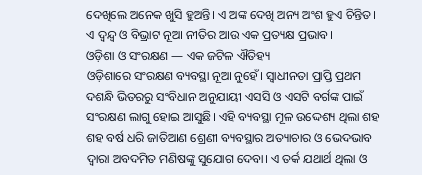ଦେଖିଲେ ଅନେକ ଖୁସି ହୁଅନ୍ତି। ଏ ଅଙ୍କ ଦେଖି ଅନ୍ୟ ଅଂଶ ହୁଏ ଚିନ୍ତିତ। ଏ ଦ୍ୱନ୍ଦ୍ୱ ଓ ବିଭ୍ରାଟ ନୂଆ ନୀତିର ଆଉ ଏକ ପ୍ରତ୍ୟକ୍ଷ ପ୍ରଭାବ।
ଓଡ଼ିଶା ଓ ସଂରକ୍ଷଣ — ଏକ ଜଟିଳ ଐତିହ୍ୟ
ଓଡ଼ିଶାରେ ସଂରକ୍ଷଣ ବ୍ୟବସ୍ଥା ନୂଆ ନୁହେଁ। ସ୍ୱାଧୀନତା ପ୍ରାପ୍ତି ପ୍ରଥମ ଦଶନ୍ଧି ଭିତରରୁ ସଂବିଧାନ ଅନୁଯାୟୀ ଏସସି ଓ ଏସଟି ବର୍ଗଙ୍କ ପାଇଁ ସଂରକ୍ଷଣ ଲାଗୁ ହୋଇ ଆସୁଛି। ଏହି ବ୍ୟବସ୍ଥା ମୂଳ ଉଦ୍ଦେଶ୍ୟ ଥିଲା ଶହ ଶହ ବର୍ଷ ଧରି ଜାତିଆଣ ଶ୍ରେଣୀ ବ୍ୟବସ୍ଥାର ଅତ୍ୟାଚାର ଓ ଭେଦଭାବ ଦ୍ୱାରା ଅବଦମିତ ମଣିଷଙ୍କୁ ସୁଯୋଗ ଦେବା। ଏ ତର୍କ ଯଥାର୍ଥ ଥିଲା ଓ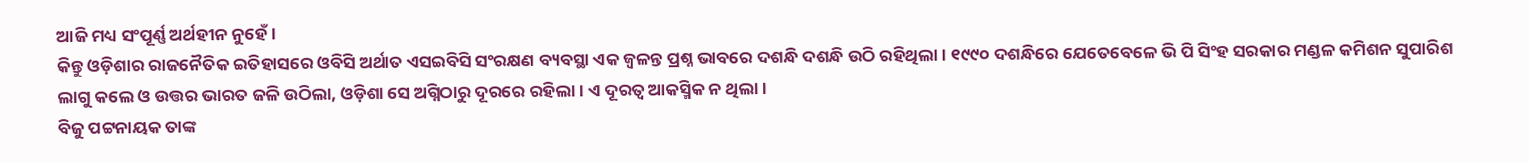ଆଜି ମଧ୍ୟ ସଂପୂର୍ଣ୍ଣ ଅର୍ଥହୀନ ନୁହେଁ।
କିନ୍ତୁ ଓଡ଼ିଶାର ରାଜନୈତିକ ଇତିହାସରେ ଓବିସି ଅର୍ଥାତ ଏସଇବିସି ସଂରକ୍ଷଣ ବ୍ୟବସ୍ଥା ଏକ ଜ୍ୱଳନ୍ତ ପ୍ରଶ୍ନ ଭାବରେ ଦଶନ୍ଧି ଦଶନ୍ଧି ଉଠି ରହିଥିଲା। ୧୯୯୦ ଦଶନ୍ଧିରେ ଯେତେବେଳେ ଭି ପି ସିଂହ ସରକାର ମଣ୍ଡଳ କମିଶନ ସୁପାରିଶ ଲାଗୁ କଲେ ଓ ଉତ୍ତର ଭାରତ ଜଳି ଉଠିଲା, ଓଡ଼ିଶା ସେ ଅଗ୍ନିଠାରୁ ଦୂରରେ ରହିଲା। ଏ ଦୂରତ୍ୱ ଆକସ୍ମିକ ନ ଥିଲା।
ବିଜୁ ପଟ୍ଟନାୟକ ତାଙ୍କ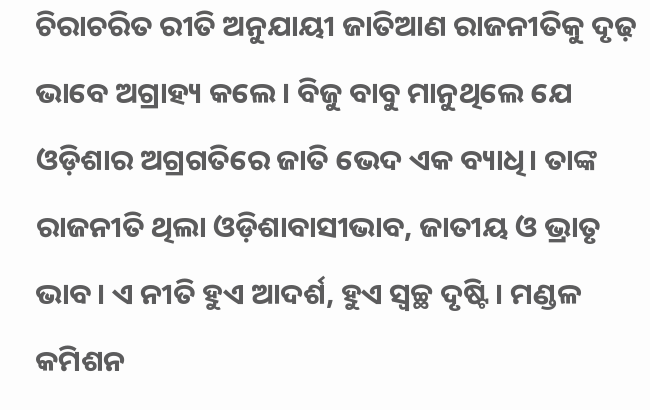ଚିରାଚରିତ ରୀତି ଅନୁଯାୟୀ ଜାତିଆଣ ରାଜନୀତିକୁ ଦୃଢ଼ ଭାବେ ଅଗ୍ରାହ୍ୟ କଲେ। ବିଜୁ ବାବୁ ମାନୁଥିଲେ ଯେ ଓଡ଼ିଶାର ଅଗ୍ରଗତିରେ ଜାତି ଭେଦ ଏକ ବ୍ୟାଧି। ତାଙ୍କ ରାଜନୀତି ଥିଲା ଓଡ଼ିଶାବାସୀଭାବ, ଜାତୀୟ ଓ ଭ୍ରାତୃ ଭାବ। ଏ ନୀତି ହୁଏ ଆଦର୍ଶ, ହୁଏ ସ୍ୱଚ୍ଛ ଦୃଷ୍ଟି। ମଣ୍ଡଳ କମିଶନ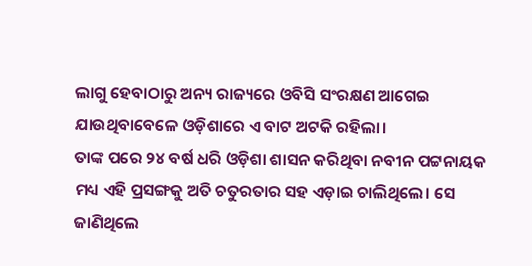ଲାଗୁ ହେବାଠାରୁ ଅନ୍ୟ ରାଜ୍ୟରେ ଓବିସି ସଂରକ୍ଷଣ ଆଗେଇ ଯାଉଥିବାବେଳେ ଓଡ଼ିଶାରେ ଏ ବାଟ ଅଟକି ରହିଲା।
ତାଙ୍କ ପରେ ୨୪ ବର୍ଷ ଧରି ଓଡ଼ିଶା ଶାସନ କରିଥିବା ନବୀନ ପଟ୍ଟନାୟକ ମଧ୍ୟ ଏହି ପ୍ରସଙ୍ଗକୁ ଅତି ଚତୁରତାର ସହ ଏଡ଼ାଇ ଚାଲିଥିଲେ। ସେ ଜାଣିଥିଲେ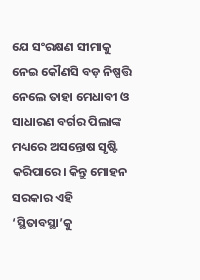ଯେ ସଂରକ୍ଷଣ ସୀମାକୁ ନେଇ କୌଣସି ବଡ଼ ନିଷ୍ପତ୍ତି ନେଲେ ତାହା ମେଧାବୀ ଓ ସାଧାରଣ ବର୍ଗର ପିଲାଙ୍କ ମଧ୍ୟରେ ଅସନ୍ତୋଷ ସୃଷ୍ଟି କରିପାରେ। କିନ୍ତୁ ମୋହନ ସରକାର ଏହି ‘ସ୍ଥିତାବସ୍ଥା’କୁ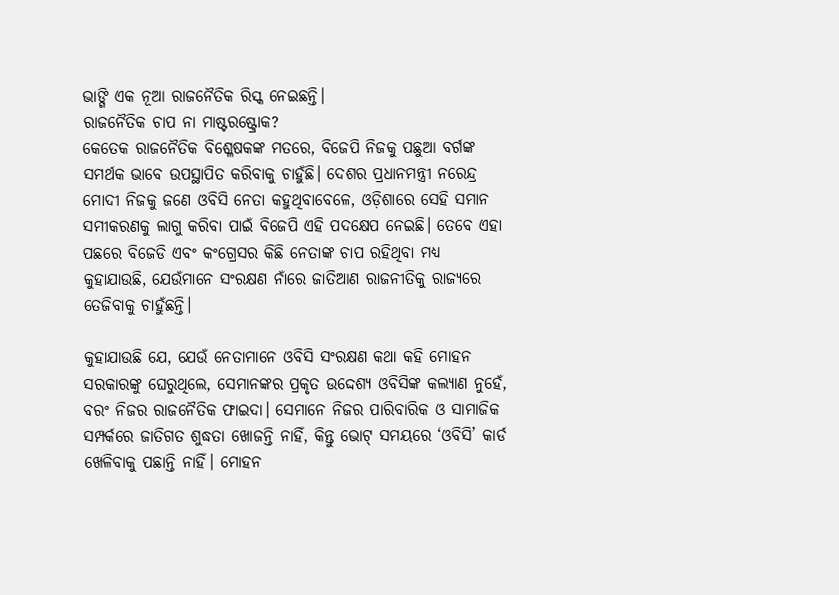ଭାଙ୍ଗି ଏକ ନୂଆ ରାଜନୈତିକ ରିସ୍କ ନେଇଛନ୍ତି।
ରାଜନୈତିକ ଚାପ ନା ମାଷ୍ଟରଷ୍ଟ୍ରୋକ?
କେତେକ ରାଜନୈତିକ ବିଶ୍ଳେଷକଙ୍କ ମତରେ, ବିଜେପି ନିଜକୁ ପଛୁଆ ବର୍ଗଙ୍କ ସମର୍ଥକ ଭାବେ ଉପସ୍ଥାପିତ କରିବାକୁ ଚାହୁଁଛି। ଦେଶର ପ୍ରଧାନମନ୍ତ୍ରୀ ନରେନ୍ଦ୍ର ମୋଦୀ ନିଜକୁ ଜଣେ ଓବିସି ନେତା କହୁଥିବାବେଳେ, ଓଡ଼ିଶାରେ ସେହି ସମାନ ସମୀକରଣକୁ ଲାଗୁ କରିବା ପାଇଁ ବିଜେପି ଏହି ପଦକ୍ଷେପ ନେଇଛି। ତେବେ ଏହା ପଛରେ ବିଜେଡି ଏବଂ କଂଗ୍ରେସର କିଛି ନେତାଙ୍କ ଚାପ ରହିଥିବା ମଧ୍ୟ କୁହାଯାଉଛି, ଯେଉଁମାନେ ସଂରକ୍ଷଣ ନାଁରେ ଜାତିଆଣ ରାଜନୀତିକୁ ରାଜ୍ୟରେ ତେଜିବାକୁ ଚାହୁଁଛନ୍ତି।

କୁହାଯାଉଛି ଯେ, ଯେଉଁ ନେତାମାନେ ଓବିସି ସଂରକ୍ଷଣ କଥା କହି ମୋହନ ସରକାରଙ୍କୁ ଘେରୁଥିଲେ, ସେମାନଙ୍କର ପ୍ରକୃତ ଉଦ୍ଦେଶ୍ୟ ଓବିସିଙ୍କ କଲ୍ୟାଣ ନୁହେଁ, ବରଂ ନିଜର ରାଜନୈତିକ ଫାଇଦା। ସେମାନେ ନିଜର ପାରିବାରିକ ଓ ସାମାଜିକ ସମ୍ପର୍କରେ ଜାତିଗତ ଶୁଦ୍ଧତା ଖୋଜନ୍ତି ନାହିଁ, କିନ୍ତୁ ଭୋଟ୍ ସମୟରେ ‘ଓବିସି’ କାର୍ଡ ଖେଳିବାକୁ ପଛାନ୍ତି ନାହିଁ। ମୋହନ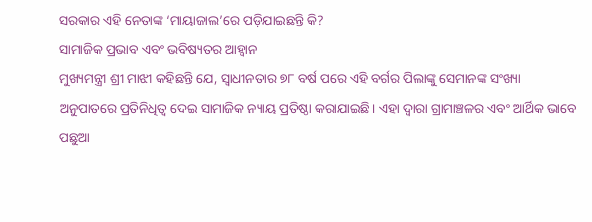ସରକାର ଏହି ନେତାଙ୍କ ‘ମାୟାଜାଲ’ରେ ପଡ଼ିଯାଇଛନ୍ତି କି?
ସାମାଜିକ ପ୍ରଭାବ ଏବଂ ଭବିଷ୍ୟତର ଆହ୍ୱାନ
ମୁଖ୍ୟମନ୍ତ୍ରୀ ଶ୍ରୀ ମାଝୀ କହିଛନ୍ତି ଯେ, ସ୍ୱାଧୀନତାର ୭୮ ବର୍ଷ ପରେ ଏହି ବର୍ଗର ପିଲାଙ୍କୁ ସେମାନଙ୍କ ସଂଖ୍ୟା ଅନୁପାତରେ ପ୍ରତିନିଧିତ୍ୱ ଦେଇ ସାମାଜିକ ନ୍ୟାୟ ପ୍ରତିଷ୍ଠା କରାଯାଇଛି। ଏହା ଦ୍ୱାରା ଗ୍ରାମାଞ୍ଚଳର ଏବଂ ଆର୍ଥିକ ଭାବେ ପଛୁଆ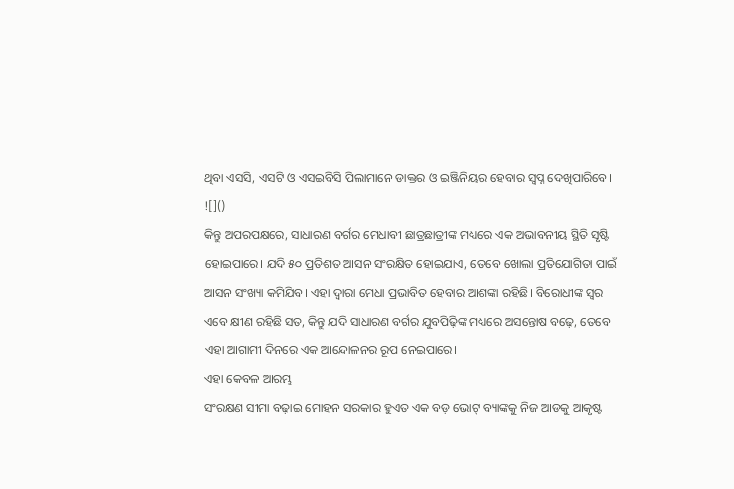ଥିବା ଏସସି, ଏସଟି ଓ ଏସଇବିସି ପିଲାମାନେ ଡାକ୍ତର ଓ ଇଞ୍ଜିନିୟର ହେବାର ସ୍ୱପ୍ନ ଦେଖିପାରିବେ।
![]()
କିନ୍ତୁ ଅପରପକ୍ଷରେ, ସାଧାରଣ ବର୍ଗର ମେଧାବୀ ଛାତ୍ରଛାତ୍ରୀଙ୍କ ମଧ୍ୟରେ ଏକ ଅଭାବନୀୟ ସ୍ଥିତି ସୃଷ୍ଟି ହୋଇପାରେ। ଯଦି ୫୦ ପ୍ରତିଶତ ଆସନ ସଂରକ୍ଷିତ ହୋଇଯାଏ, ତେବେ ଖୋଲା ପ୍ରତିଯୋଗିତା ପାଇଁ ଆସନ ସଂଖ୍ୟା କମିଯିବ। ଏହା ଦ୍ୱାରା ମେଧା ପ୍ରଭାବିତ ହେବାର ଆଶଙ୍କା ରହିଛି। ବିରୋଧୀଙ୍କ ସ୍ୱର ଏବେ କ୍ଷୀଣ ରହିଛି ସତ, କିନ୍ତୁ ଯଦି ସାଧାରଣ ବର୍ଗର ଯୁବପିଢ଼ିଙ୍କ ମଧ୍ୟରେ ଅସନ୍ତୋଷ ବଢ଼େ, ତେବେ ଏହା ଆଗାମୀ ଦିନରେ ଏକ ଆନ୍ଦୋଳନର ରୂପ ନେଇପାରେ।
ଏହା କେବଳ ଆରମ୍ଭ
ସଂରକ୍ଷଣ ସୀମା ବଢ଼ାଇ ମୋହନ ସରକାର ହୁଏତ ଏକ ବଡ଼ ଭୋଟ୍ ବ୍ୟାଙ୍କକୁ ନିଜ ଆଡକୁ ଆକୃଷ୍ଟ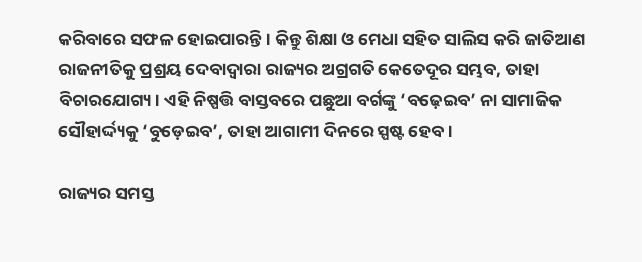କରିବାରେ ସଫଳ ହୋଇପାରନ୍ତି। କିନ୍ତୁ ଶିକ୍ଷା ଓ ମେଧା ସହିତ ସାଲିସ କରି ଜାତିଆଣ ରାଜନୀତିକୁ ପ୍ରଶ୍ରୟ ଦେବାଦ୍ୱାରା ରାଜ୍ୟର ଅଗ୍ରଗତି କେତେଦୂର ସମ୍ଭବ, ତାହା ବିଚାରଯୋଗ୍ୟ। ଏହି ନିଷ୍ପତ୍ତି ବାସ୍ତବରେ ପଛୁଆ ବର୍ଗଙ୍କୁ ‘ବଢ଼େଇବ’ ନା ସାମାଜିକ ସୌହାର୍ଦ୍ଦ୍ୟକୁ ‘ବୁଡ଼େଇବ’, ତାହା ଆଗାମୀ ଦିନରେ ସ୍ପଷ୍ଟ ହେବ।

ରାଜ୍ୟର ସମସ୍ତ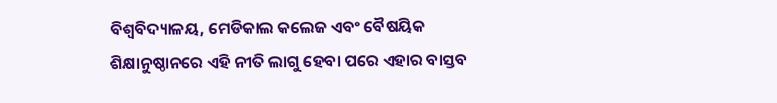ବିଶ୍ୱବିଦ୍ୟାଳୟ, ମେଡିକାଲ କଲେଜ ଏବଂ ବୈଷୟିକ ଶିକ୍ଷାନୁଷ୍ଠାନରେ ଏହି ନୀତି ଲାଗୁ ହେବା ପରେ ଏହାର ବାସ୍ତବ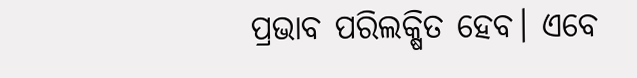ପ୍ରଭାବ ପରିଲକ୍ଷିତ ହେବ। ଏବେ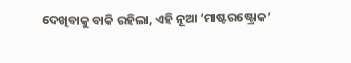ଦେଖିବାକୁ ବାକି ରହିଲା, ଏହି ନୂଆ ‘ମାଷ୍ଟରଷ୍ଟ୍ରୋକ’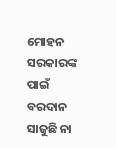ମୋହନ ସରକାରଙ୍କ ପାଇଁ ବରଦାନ ସାଜୁଛି ନା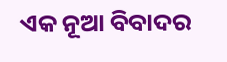ଏକ ନୂଆ ବିବାଦର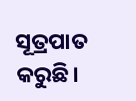ସୂତ୍ରପାତ କରୁଛି।